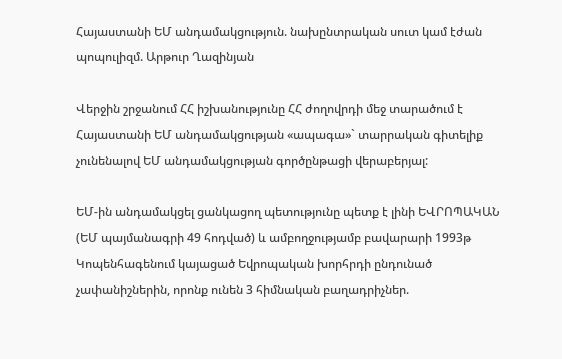Հայաստանի ԵՄ անդամակցություն. նախընտրական սուտ կամ էժան պոպուլիզմ. Արթուր Ղազինյան

Վերջին շրջանում ՀՀ իշխանությունը ՀՀ ժողովրդի մեջ տարածում է Հայաստանի ԵՄ անդամակցության «ապագա»` տարրական գիտելիք չունենալով ԵՄ անդամակցության գործընթացի վերաբերյալ:

ԵՄ-ին անդամակցել ցանկացող պետությունը պետք է լինի ԵՎՐՈՊԱԿԱՆ (ԵՄ պայմանագրի 49 հոդված) և ամբողջությամբ բավարարի 1993թ Կոպենհագենում կայացած Եվրոպական խորհրդի ընդունած չափանիշներին, որոնք ունեն 3 հիմնական բաղադրիչներ.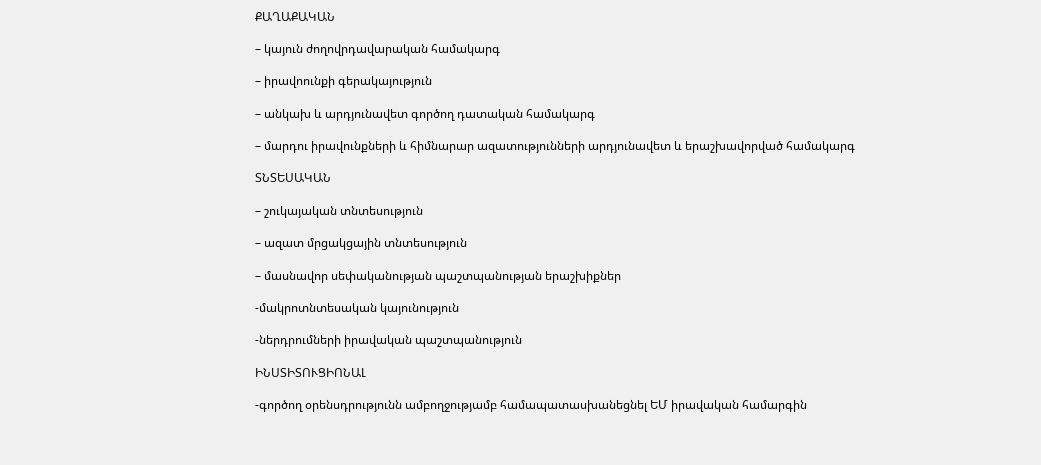ՔԱՂԱՔԱԿԱՆ

– կայուն ժողովրդավարական համակարգ

– իրավոունքի գերակայություն

– անկախ և արդյունավետ գործող դատական համակարգ

– մարդու իրավունքների և հիմնարար ազատությունների արդյունավետ և երաշխավորված համակարգ

ՏՆՏԵՍԱԿԱՆ

– շուկայական տնտեսություն

– ազատ մրցակցային տնտեսություն

– մասնավոր սեփականության պաշտպանության երաշխիքներ

-մակրոտնտեսական կայունություն

-ներդրումների իրավական պաշտպանություն

ԻՆՍՏԻՏՈՒՑԻՈՆԱԼ

-գործող օրենսդրությունն ամբողջությամբ համապատասխանեցնել ԵՄ իրավական համարգին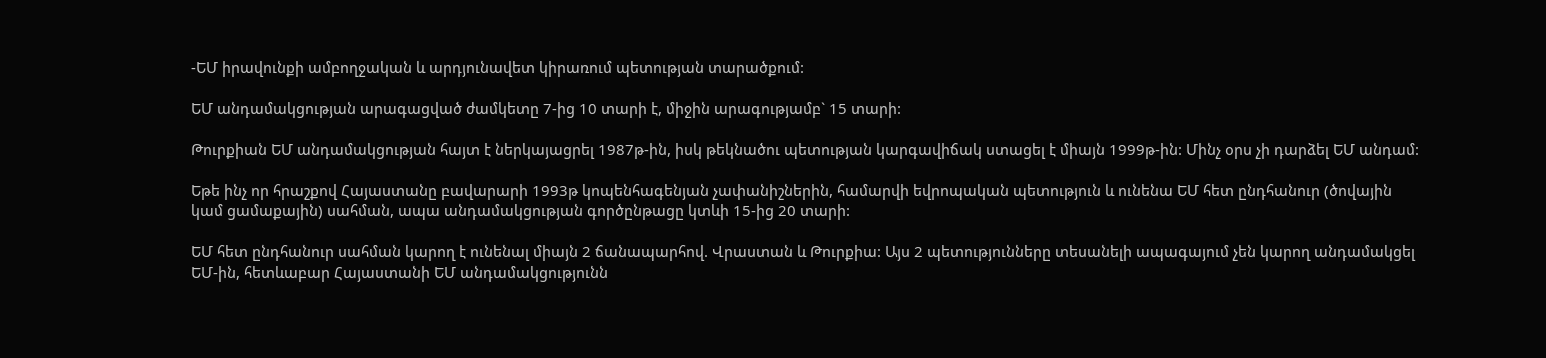-ԵՄ իրավունքի ամբողջական և արդյունավետ կիրառում պետության տարածքում:

ԵՄ անդամակցության արագացված ժամկետը 7-ից 10 տարի է, միջին արագությամբ` 15 տարի:

Թուրքիան ԵՄ անդամակցության հայտ է ներկայացրել 1987թ-ին, իսկ թեկնածու պետության կարգավիճակ ստացել է միայն 1999թ-ին: Մինչ օրս չի դարձել ԵՄ անդամ:

Եթե ինչ որ հրաշքով Հայաստանը բավարարի 1993թ կոպենհագենյան չափանիշներին, համարվի եվրոպական պետություն և ունենա ԵՄ հետ ընդհանուր (ծովային կամ ցամաքային) սահման, ապա անդամակցության գործընթացը կտևի 15-ից 20 տարի:

ԵՄ հետ ընդհանուր սահման կարող է ունենալ միայն 2 ճանապարհով. Վրաստան և Թուրքիա: Այս 2 պետությունները տեսանելի ապագայում չեն կարող անդամակցել ԵՄ-ին, հետևաբար Հայաստանի ԵՄ անդամակցությունն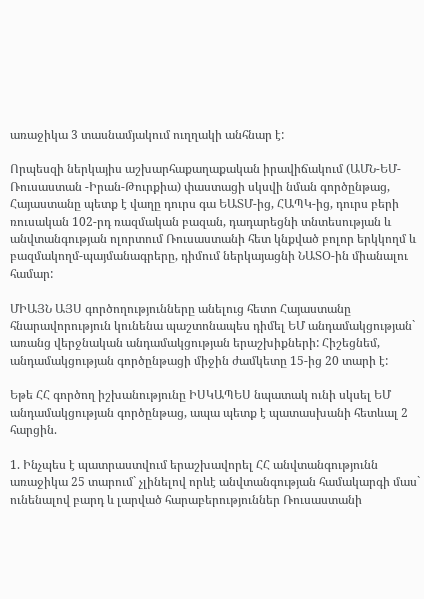առաջիկա 3 տասնամյակում ուղղակի անհնար է:

Որպեսզի ներկայիս աշխարհաքաղաքական իրավիճակում (ԱՄՆ-ԵՄ-Ռուսաստան -Իրան-Թուրքիա) փաստացի սկսվի նման գործընթաց, Հայաստանը պետք է վաղը դուրս գա ԵԱՏՄ-ից, ՀԱՊԿ-ից, դուրս բերի ռուսական 102-րդ ռազմական բազան, դադարեցնի տնտեսության և անվտանգության ոլորտում Ռուսաստանի հետ կնքված բոլոր երկկողմ և բազմակողմ-պայմանագրերը, դիմում ներկայացնի ՆԱՏՕ-ին միանալու համար:

ՄԻԱՅՆ ԱՅՍ գործողությունները անելուց հետո Հայաստանը հնարավորություն կունենա պաշտոնապես դիմել ԵՄ անդամակցության` առանց վերջնական անդամակցության երաշխիքների: Հիշեցնեմ, անդամակցության գործընթացի միջին ժամկետը 15-ից 20 տարի է:

Եթե ՀՀ գործող իշխանությունը ԻՍԿԱՊԵՍ նպատակ ունի սկսել ԵՄ անդամակցության գործընթաց, ապա պետք է պատասխանի հետևալ 2 հարցին.

1. Ինչպես է պատրաստվում երաշխավորել ՀՀ անվտանգությունն առաջիկա 25 տարում` չլինելով որևէ անվտանգության համակարգի մաս` ունենալով բարդ և լարված հարաբերություններ Ռուսաստանի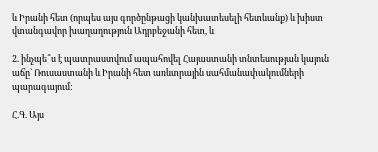և Իրանի հետ (որպես այս գործընթացի կանխատեսելի հետևանք) և խիստ վտանգավոր խաղաղություն Ադրբեջանի հետ, և

2. ինչպե՞ս է պատրաստվում ապահովել Հայաստանի տնտեսության կայուն աճը` Ռուսաստանի և Իրանի հետ առևտրային սահմանափակումների պարագայում:

Հ.Գ. Այս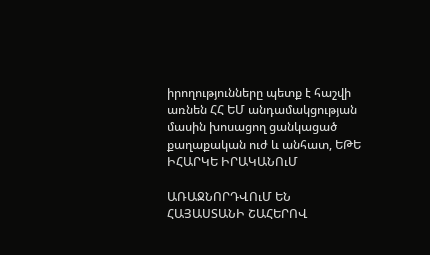իրողությունները պետք է հաշվի առնեն ՀՀ ԵՄ անդամակցության մասին խոսացող ցանկացած քաղաքական ուժ և անհատ, ԵԹԵ ԻՀԱՐԿԵ ԻՐԱԿԱՆՈւՄ

ԱՌԱՋՆՈՐԴՎՈւՄ ԵՆ ՀԱՅԱՍՏԱՆԻ ՇԱՀԵՐՈՎ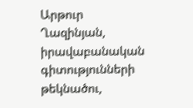Արթուր Ղազինյան, իրավաբանական գիտությունների թեկնածու,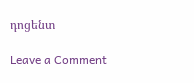դոցենտ

Leave a Comment